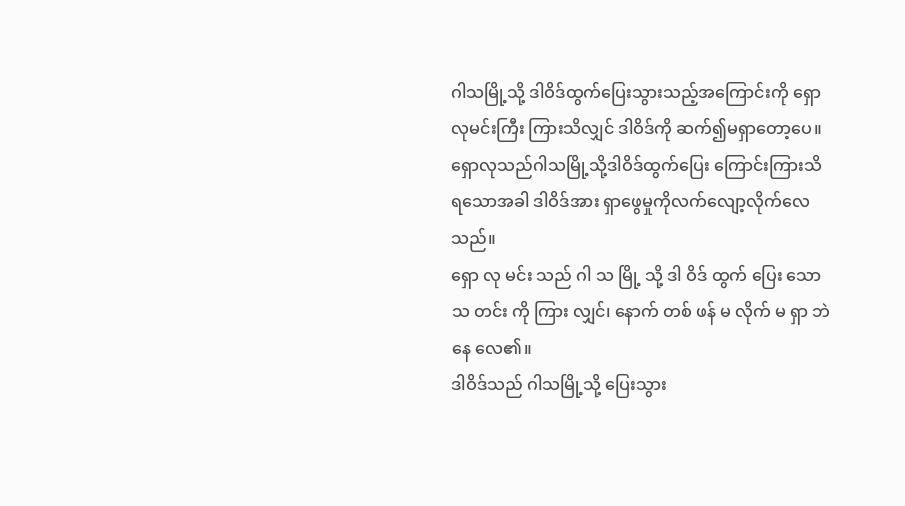ဂါသမြို့သို့ ဒါဝိဒ်ထွက်ပြေးသွားသည့်အကြောင်းကို ရှောလုမင်းကြီး ကြားသိလျှင် ဒါဝိဒ်ကို ဆက်၍မရှာတော့ပေ။
ရှောလုသည်ဂါသမြို့သို့ဒါဝိဒ်ထွက်ပြေး ကြောင်းကြားသိရသောအခါ ဒါဝိဒ်အား ရှာဖွေမှုကိုလက်လျော့လိုက်လေသည်။
ရှော လု မင်း သည် ဂါ သ မြို့ သို့ ဒါ ဝိဒ် ထွက် ပြေး သော သ တင်း ကို ကြား လျှင်၊ နောက် တစ် ဖန် မ လိုက် မ ရှာ ဘဲ နေ လေ၏။
ဒါဝိဒ်သည် ဂါသမြို့သို့ ပြေးသွား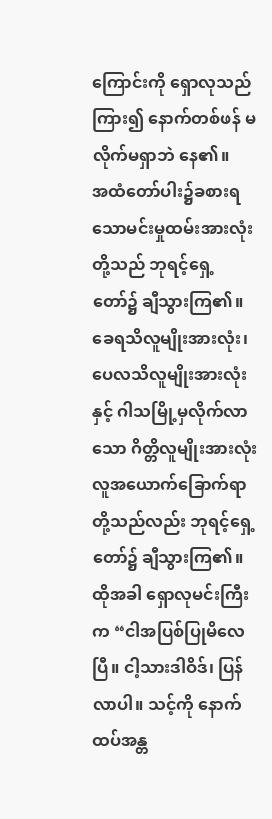ကြောင်းကို ရှောလုသည်ကြား၍ နောက်တစ်ဖန် မလိုက်မရှာဘဲ နေ၏။
အထံတော်ပါး၌ခစားရသောမင်းမှုထမ်းအားလုံးတို့သည် ဘုရင့်ရှေ့တော်၌ ချီသွားကြ၏။ ခေရသိလူမျိုးအားလုံး၊ ပေလသိလူမျိုးအားလုံးနှင့် ဂါသမြို့မှလိုက်လာသော ဂိတ္တိလူမျိုးအားလုံး လူအယောက်ခြောက်ရာတို့သည်လည်း ဘုရင့်ရှေ့တော်၌ ချီသွားကြ၏။
ထိုအခါ ရှောလုမင်းကြီးက “ငါအပြစ်ပြုမိလေပြီ။ ငါ့သားဒါဝိဒ်၊ ပြန်လာပါ။ သင့်ကို နောက်ထပ်အန္တ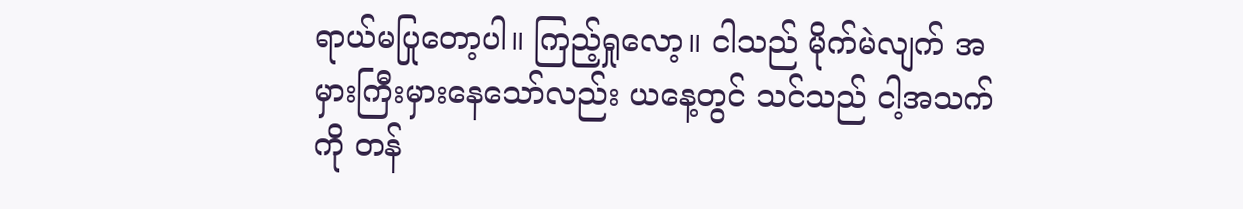ရာယ်မပြုတော့ပါ။ ကြည့်ရှုလော့။ ငါသည် မိုက်မဲလျက် အမှားကြီးမှားနေသော်လည်း ယနေ့တွင် သင်သည် ငါ့အသက်ကို တန်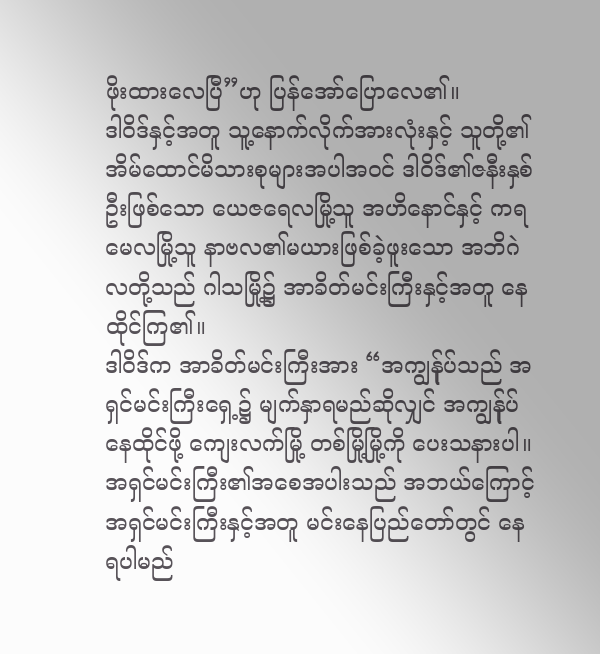ဖိုးထားလေပြီ”ဟု ပြန်အော်ပြောလေ၏။
ဒါဝိဒ်နှင့်အတူ သူ့နောက်လိုက်အားလုံးနှင့် သူတို့၏အိမ်ထောင်မိသားစုများအပါအဝင် ဒါဝိဒ်၏ဇနီးနှစ်ဦးဖြစ်သော ယေဇရေလမြို့သူ အဟိနောင်နှင့် ကရမေလမြို့သူ နာဗလ၏မယားဖြစ်ခဲ့ဖူးသော အဘိဂဲလတို့သည် ဂါသမြို့၌ အာခိတ်မင်းကြီးနှင့်အတူ နေထိုင်ကြ၏။
ဒါဝိဒ်က အာခိတ်မင်းကြီးအား “အကျွန်ုပ်သည် အရှင်မင်းကြီးရှေ့၌ မျက်နှာရမည်ဆိုလျှင် အကျွန်ုပ်နေထိုင်ဖို့ ကျေးလက်မြို့ တစ်မြို့မြို့ကို ပေးသနားပါ။ အရှင်မင်းကြီး၏အစေအပါးသည် အဘယ်ကြောင့် အရှင်မင်းကြီးနှင့်အတူ မင်းနေပြည်တော်တွင် နေရပါမည်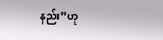နည်း”ဟု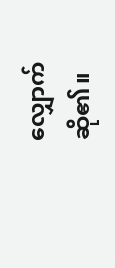လျှောက်ဆို၏။